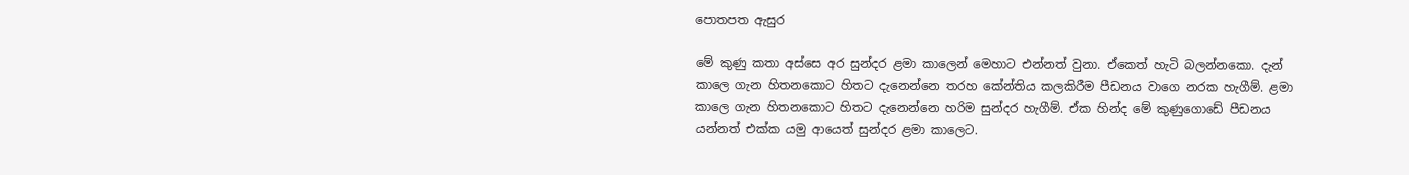පොතපත ඇසුර

මේ කුණු කතා අස්සෙ අර සුන්දර ළමා කාලෙන් මෙහාට එන්නත් වුනා. ඒකෙත් හැටි බලන්නකො. දැන් කාලෙ ගැන හිතනකොට හිතට දැනෙන්නෙ තරහ කේන්තිය කලකිරීම පීඩනය වාගෙ නරක හැගීම්. ළමා කාලෙ ගැන හිතනකොට හිතට දැනෙන්නෙ හරිම සුන්දර හැගීම්. ඒක හින්ද මේ කුණුගොඩේ පීඩනය යන්නත් එක්ක යමු ආයෙත් සුන්දර ළමා කාලෙට.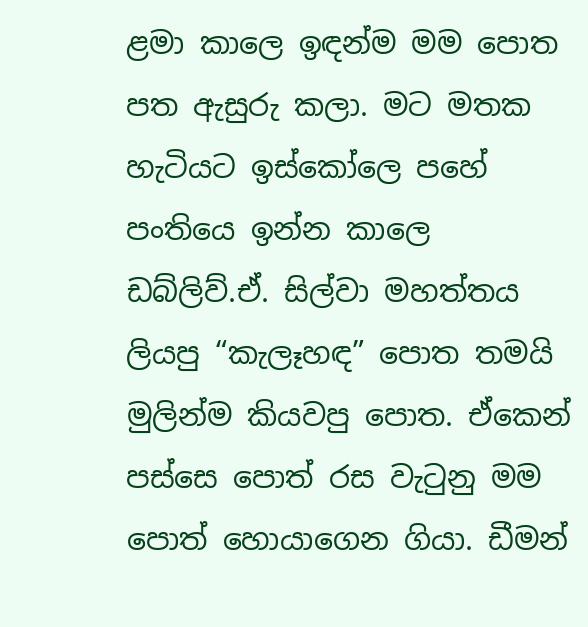ළමා කාලෙ ඉඳන්ම මම පොත පත ඇසුරු කලා. මට මතක හැටියට ඉස්කෝලෙ පහේ පංතියෙ ඉන්න කාලෙ ඩබ්ලිව්.ඒ. සිල්වා මහත්තය ලියපු “කැලෑහඳ” පොත තමයි මුලින්ම කියවපු පොත. ඒකෙන් පස්සෙ පොත් රස වැටුනු මම පොත් හොයාගෙන ගියා. ඩීමන්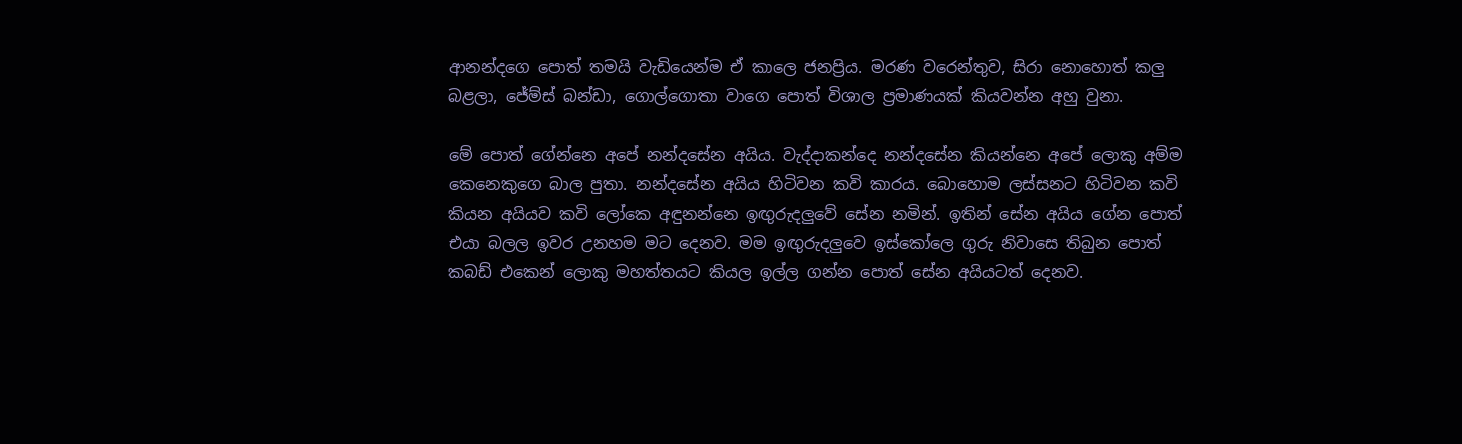ආනන්දගෙ පොත් තමයි වැඩියෙන්ම ඒ කාලෙ ජනප්‍රිය. මරණ වරෙන්තුව, සිරා නොහොත් කලු බළලා, ජේම්ස් බන්ඩා, ගොල්ගොතා වාගෙ පොත් විශාල ප්‍රමාණයක් කියවන්න අහු වුනා.

මේ පොත් ගේන්නෙ අපේ නන්දසේන අයිය. වැද්දාකන්දෙ නන්දසේන කියන්නෙ අපේ ලොකු අම්ම කෙනෙකුගෙ බාල පුතා. නන්දසේන අයිය හිටිවන කවි කාරය. බොහොම ලස්සනට හිටිවන කවි කියන අයියව කවි ලෝකෙ අඳුනන්නෙ ඉඟුරුදලුවේ සේන නමින්. ඉතින් සේන අයිය ගේන පොත් එයා බලල ඉවර උනහම මට දෙනව. මම ඉඟුරුදලුවෙ ඉස්කෝලෙ ගුරු නිවාසෙ තිබුන පොත් කබඩ් එකෙන් ලොකු මහත්තයට කියල ඉල්ල ගන්න පොත් සේන අයියටත් දෙනව.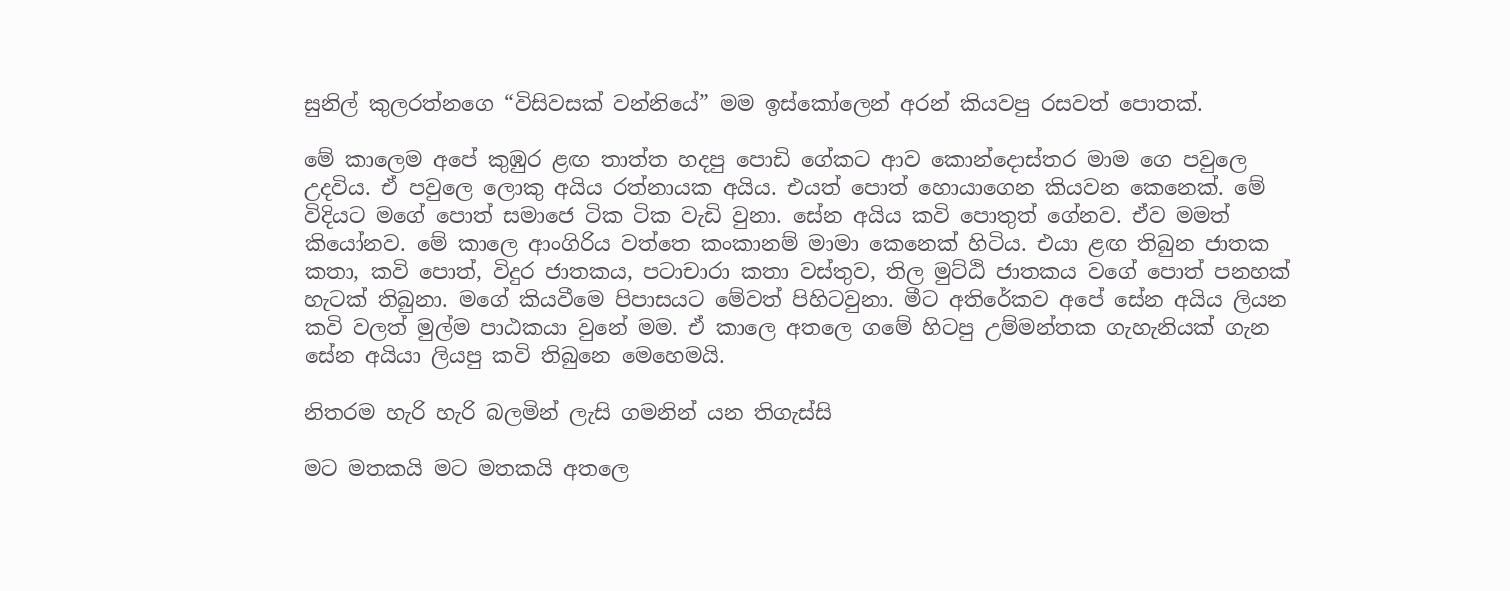සුනිල් කුලරත්නගෙ “විසිවසක් වන්නියේ” මම ඉස්කෝලෙන් අරන් කියවපු රසවත් පොතක්.

මේ කාලෙම අපේ කුඹුර ළඟ තාත්ත හදපු පොඩි ගේකට ආව කොන්දොස්තර මාම ගෙ පවුලෙ උදවිය. ඒ පවුලෙ ලොකු අයිය රත්නායක අයිය. එයත් පොත් හොයාගෙන කියවන කෙනෙක්. මේ විදියට මගේ පොත් සමාජෙ ටික ටික වැඩි වුනා. සේන අයිය කවි පොතුත් ගේනව. ඒව මමත් කියෝනව. මේ කාලෙ ආංගිරිය වත්තෙ කංකානම් මාමා කෙනෙක් හිටිය. එයා ළඟ තිබුන ජාතක කතා, කවි පොත්, විදුර ජාතකය, පටාචාරා කතා වස්තුව, තිල මුට්ඨි ජාතකය වගේ පොත් පනහක් හැටක් තිබුනා. මගේ කියවීමෙ පිපාසයට මේවත් පිහිටවුනා. මීට අතිරේකව අපේ සේන අයිය ලියන කවි වලත් මුල්ම පාඨකයා වුනේ මම. ඒ කාලෙ අතලෙ ගමේ හිටපු උම්මන්තක ගැහැනියක් ගැන සේන අයියා ලියපු කවි තිබුනෙ මෙහෙමයි.

නිතරම හැරි හැරි බලමින් ලැසි ගමනින්‍ යන තිගැස්සි

මට මතකයි මට මතකයි අතලෙ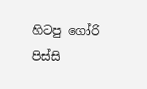හිටපු ගෝරි පිස්සි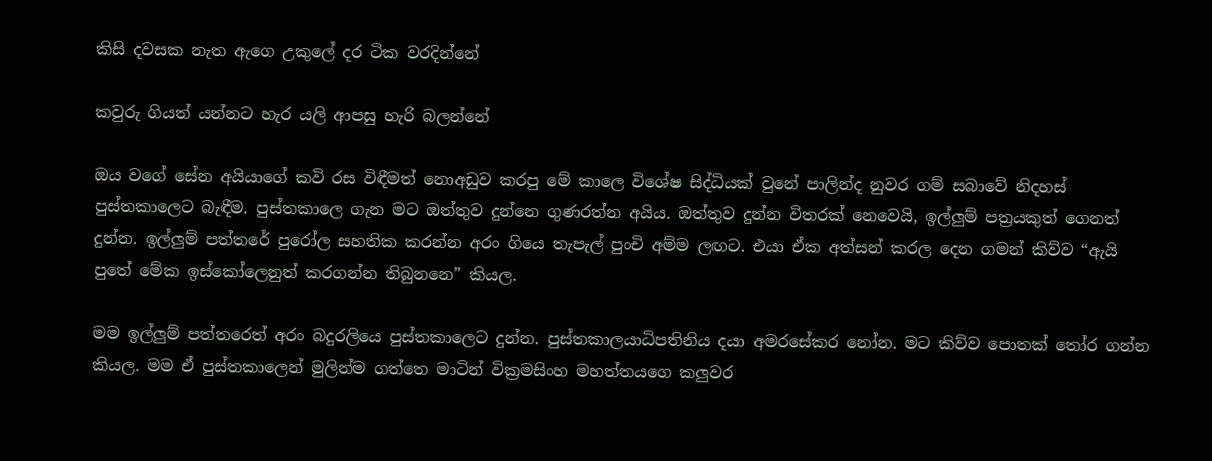කිසි දවසක නැත ඇගෙ උකුලේ දර ටික වරදින්නේ

කවුරු ගියත් යන්නට හැර යලි ආපසු හැරි බලන්නේ

ඔය වගේ සේන අයියාගේ කවි රස විඳීමත් නොඅඩුව කරපු මේ කාලෙ විශේෂ සිද්ධියක් වුනේ පාලින්ද නුවර ගම් සබාවේ නිදහස් පුස්තකාලෙට බැඳීම. පුස්තකාලෙ ගැන මට ඔත්තුව දුන්නෙ ගුණරත්න අයිය. ඔත්තුව දුන්න විතරක් නෙවෙයි, ඉල්ලුම් පත්‍රයකුත් ගෙනත් දුන්න. ඉල්ලුම් පත්තරේ පුරෝල සහතික කරන්න අරං ගියෙ තැපැල් පුංචි අම්ම ලඟට. එයා ඒක අත්සන් කරල දෙන ගමන් කිව්ව “ඇයි පුතේ මේක ඉස්කෝලෙනුත් කරගන්න තිබුනනෙ” කියල.

මම ඉල්ලුම් පත්තරෙත් අරං බදුරලියෙ පුස්තකාලෙට දුන්න. පුස්තකාලයාධිපතිනිය දයා අමරසේකර නෝන. මට කිව්ව පොතක් තෝර ගන්න කියල. මම ඒ පුස්තකාලෙන් මුලින්ම ගත්තෙ මාටින් වික්‍රමසිංහ මහත්තයගෙ කලුවර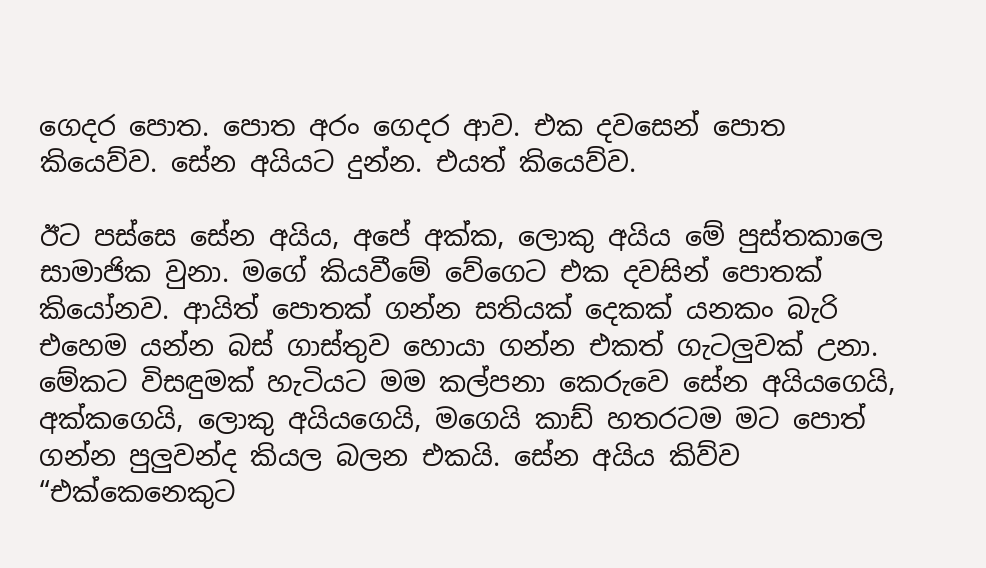ගෙදර පොත. පොත අරං ගෙදර ආව. එක දවසෙන් පොත කියෙව්ව. සේන අයියට දුන්න. එයත් කියෙව්ව.

ඊට පස්සෙ සේන අයිය, අපේ අක්ක, ලොකු අයිය මේ පුස්තකාලෙ සාමාජික වුනා. මගේ කියවීමේ වේගෙට එක දවසින් පොතක් කියෝනව. ආයිත් පොතක් ගන්න සතියක් දෙකක් යනකං බැරි එහෙම යන්න බස් ගාස්තුව හොයා ගන්න එකත් ගැටලුවක් උනා. මේකට විසඳුමක් හැටියට මම කල්පනා කෙරුවෙ සේන අයියගෙයි, අක්කගෙයි, ලොකු අයියගෙයි, මගෙයි කාඩ් හතරටම මට පොත් ගන්න පුලුවන්ද කියල බලන එකයි. සේන අයිය කිව්ව “එක්කෙනෙකුට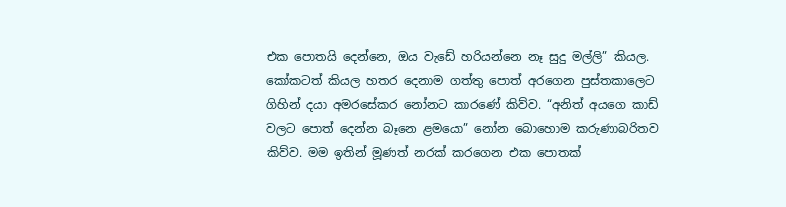එක පොතයි දෙන්නෙ, ඔය වැඩේ හරියන්නෙ නෑ සුදු මල්ලි” කියල. කෝකටත් කියල හතර දෙනාම ගත්තු පොත් අරගෙන පුස්තකාලෙට ගිහින් දයා අමරසේකර නෝනට කාරණේ කිව්ව. “අනිත් අයගෙ කාඩ් වලට පොත් දෙන්න බෑනෙ ළමයො” නෝන බොහොම කරුණාබරිතව කිව්ව. මම ඉතින් මූණත් නරක් කරගෙන එක පොතක්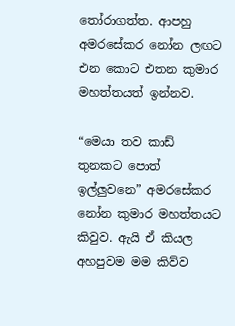තෝරාගත්ත. ආපහු අමරසේකර නෝන ලඟට එන කොට එතන කුමාර මහත්තයත් ඉන්නව.

“මෙයා තව කාඩ් තුනකට පොත් ඉල්ලුවනෙ” අමරසේකර නෝන කුමාර මහත්තයට කිවුව. ඇයි ඒ කියල අහපුවම මම කිව්ව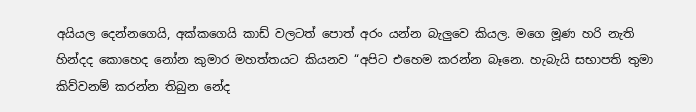අයියල දෙන්නගෙයි, අක්කගෙයි කාඩ් වලටත් පොත් අරං යන්න බැලුවෙ කියල. මගෙ මූණ හරි නැති හින්දද කොහෙද නෝන කුමාර මහත්තයට කියනව “අපිට එහෙම කරන්න බෑනෙ. හැබැයි සභාපති තුමා කිව්වනම් කරන්න තිබුන නේද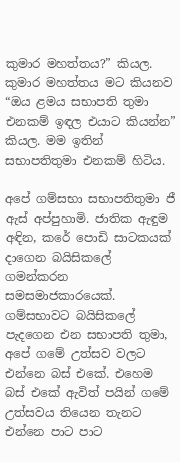කුමාර මහත්තය?” කියල. කුමාර මහත්තය මට කියනව “ඔය ළමය සභාපති තුමා එනකම් ඉඳල එයාට කියන්න” කියල. මම ඉතින් සභාපතිතුමා එනකම් හිටිය.

අපේ ගම්සභා සභාපතිතුමා ජී ඇස් අප්පුහාමි. ජාතික ඇඳුම අඳින, කරේ පොඩි සාටකයක් දාගෙන බයිසිකලේ ගමන්කරන සමසමාජකාරයෙක්. ගම්සභාවට බයිසිකලේ පැදගෙන එන සභාපති තුමා, අපේ ගමේ උත්සව වලට එන්නෙ බස් එකේ. එහෙම බස් එකේ ඇවිත් පයින් ගමේ උත්සවය තියෙන තැනට එන්නෙ පාට පාට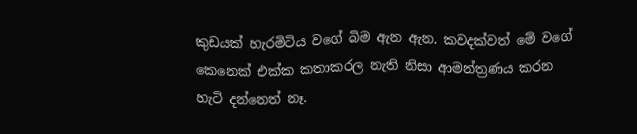කුඩයක් හැරමිටිය වගේ බිම ඇන ඇන. කවදක්වත් මේ වගේ කෙනෙක් එක්ක කතාකරල නැති නිසා ආමන්ත්‍රණය කරන හැටි දන්නෙත් නෑ.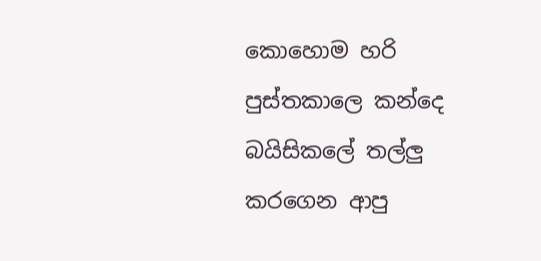කොහොම හරි පුස්තකාලෙ කන්දෙ බයිසිකලේ තල්ලු කරගෙන ආපු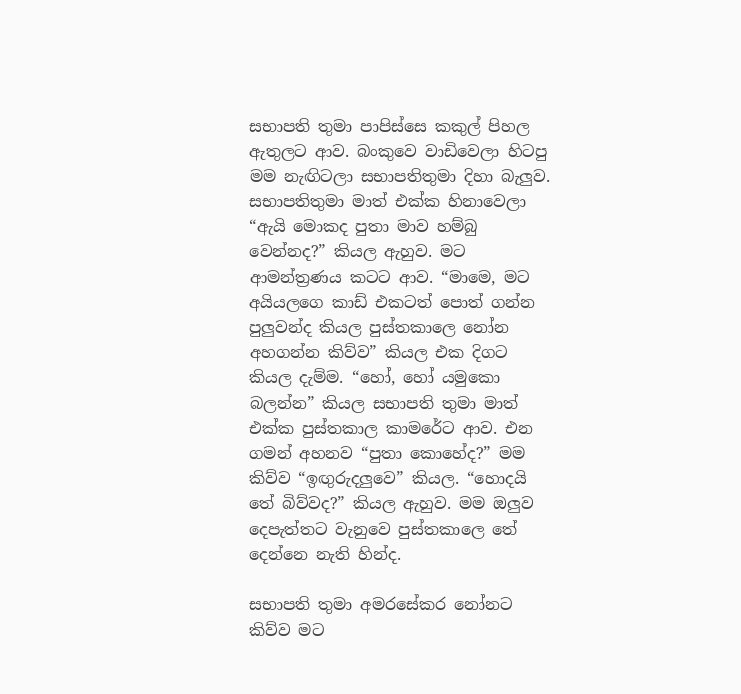සභාපති තුමා පාපිස්සෙ කකුල් පිහල ඇතුලට ආව. බංකුවෙ වාඩිවෙලා හිටපු මම නැඟිටලා සභාපතිතුමා දිහා බැලුව. සභාපතිතුමා මාත් එක්ක හිනාවෙලා “ඇයි මොකද පුතා මාව හම්බු වෙන්නද?” කියල ඇහුව. මට ආමන්ත්‍රණය කටට ආව. “මාමෙ, මට අයියලගෙ කාඩ් එකටත් පොත් ගන්න පුලුවන්ද කියල පුස්තකාලෙ නෝන අහගන්න කිව්ව” කියල එක දිගට කියල දැම්ම. “හෝ, හෝ යමුකො බලන්න” කියල සභාපති තුමා මාත් එක්ක පුස්තකාල කාමරේට ආව. එන ගමන් අහනව “පුතා කොහේද?” මම කිව්ව “ඉඟුරුදලුවෙ” කියල. “හොදයි තේ බිව්වද?” කියල ඇහුව. මම ඔලුව දෙපැත්තට වැනුවෙ පුස්තකාලෙ තේ දෙන්නෙ නැති හින්ද.

සභාපති තුමා අමරසේකර නෝනට කිව්ව මට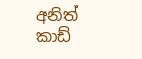අනිත් කාඩ්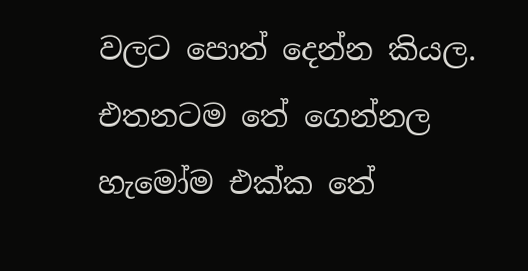වලට පොත් දෙන්න කියල. එතනටම තේ ගෙන්නල හැමෝම එක්ක තේ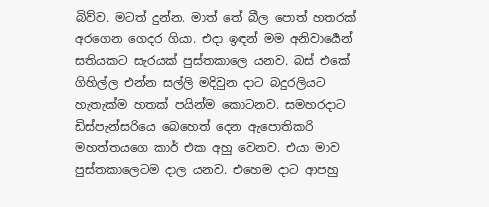බිව්ව. මටත් දුන්න. මාත් තේ බීල පොත් හතරක් අරගෙන ගෙදර ගියා. එදා ඉඳන් මම අනිවාර්‍යෙන් සතියකට සැරයක් පුස්තකාලෙ යනව. බස් එකේ ගිහිල්ල එන්න සල්ලි මදිවුන දාට බදුරලියට හැතැක්ම හතක් පයින්ම කොටනව. සමහරදාට ඩිස්පැන්සරියෙ බෙහෙත් දෙන ඇපොතිකරි මහත්තයගෙ කාර් එක අහු වෙනව. එයා මාව පුස්තකාලෙටම දාල යනව. එහෙම දාට ආපහු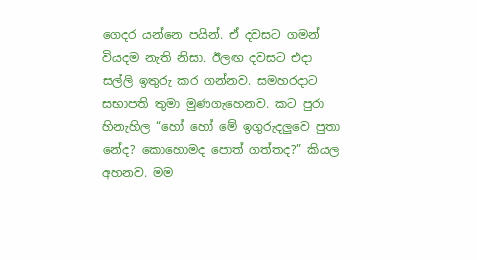ගෙදර යන්නෙ පයින්. ඒ දවසට ගමන් වියදම නැති නිසා. ඊලඟ දවසට එදා සල්ලි ඉතුරු කර ගන්නව. සමහරදාට සභාපති තුමා මුණගැහෙනව. කට පුරා හිනැහිල “හෝ හෝ මේ ඉගුරුදලුවෙ පුතා නේද? කොහොමද පොත් ගත්තද?” කියල අහනව. මම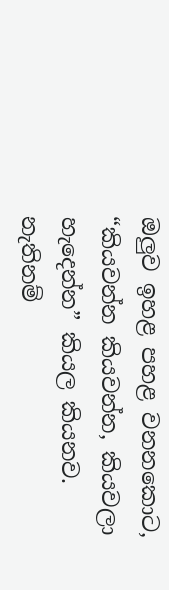ඔලුව ඉහළ පහළ වනනකොට, “කියවන්න කියවන්න, කියවලා හැදෙන්න” කියල කියනව. නැතිනම්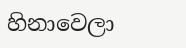හිනාවෙලා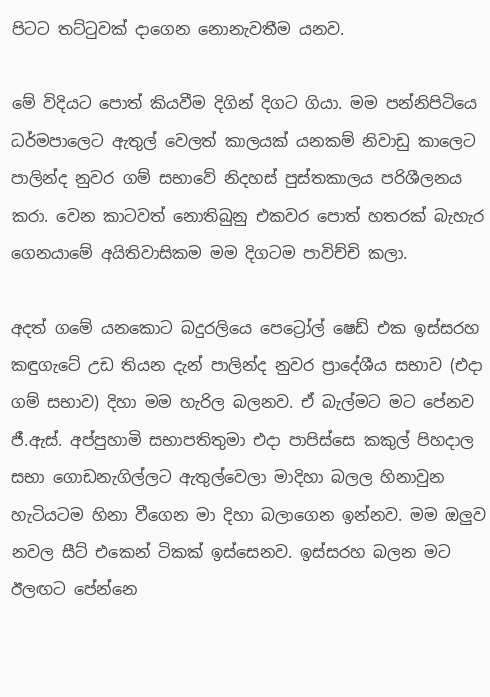පිටට තට්ටුවක් දාගෙන නොනැවතීම යනව.

මේ විදියට පොත් කියවීම දිගින් දිගට ගියා. මම පන්නිපිටියෙ ධර්මපාලෙට ඇතුල් වෙලත් කාලයක් යනකම් නිවාඩු කාලෙට පාලින්ද නුවර ගම් සභාවේ නිදහස් පුස්තකාලය පරිශීලනය කරා. වෙන කාටවත් නොතිබුනු එකවර පොත් හතරක් බැහැර ගෙනයාමේ අයිතිවාසිකම මම දිගටම පාවිච්චි කලා.

අදත් ගමේ යනකොට බදුරලියෙ පෙට්‍රෝල් ෂෙඩ් එක ඉස්සරහ කඳුගැටේ උඩ තියන දැන් පාලින්ද නුවර ප්‍රාදේශීය සභාව (එදා ගම් සභාව) දිහා මම හැරිල බලනව. ඒ බැල්මට මට පේනව ජී.ඇස්. අප්පුහාමි සභාපතිතුමා එදා පාපිස්සෙ කකුල් පිහදාල සභා ගොඩනැගිල්ලට ඇතුල්වෙලා මාදිහා බලල හිනාවුන හැටියටම හිනා වීගෙන මා දිහා බලාගෙන ඉන්නව. මම ඔලුව නවල සීට් එකෙන් ටිකක් ඉස්සෙනව. ඉස්සරහ බලන මට ඊලඟට පේන්නෙ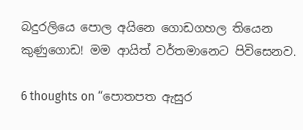බදුරලියෙ පොල අයිනෙ ගොඩගහල තියෙන කුණුගොඩ! මම ආයිත් වර්තමානෙට පිවිසෙනව.

6 thoughts on “පොතපත ඇසුර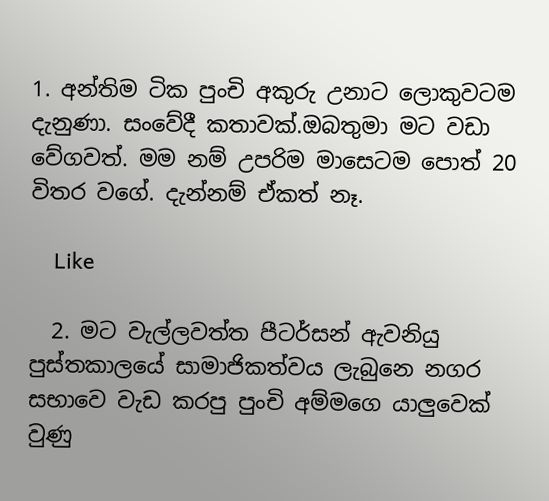1. අන්තිම ටික පුංචි අකුරු උනාට ලොකුවටම දැනුණා. සංවේදී කතාවක්.ඔබතුමා මට වඩා වේගවත්. මම නම් උපරිම මාසෙටම පොත් 20 විතර වගේ. දැන්නම් ඒකත් නෑ.

    Like

  2. මට වැල්ලවත්ත පීටර්සන් ඇවනියු පුස්තකාලයේ සාමාජිකත්වය ලැබුනෙ නගර සභාවෙ වැඩ කරපු පුංචි අම්මගෙ යාලුවෙක් වුණු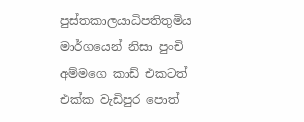පුස්තකාලයාධිපතිතුමිය මාර්ගයෙන් නිසා පුංචි අම්මගෙ කාඩ් එකටත් එක්ක වැඩිපුර පොත්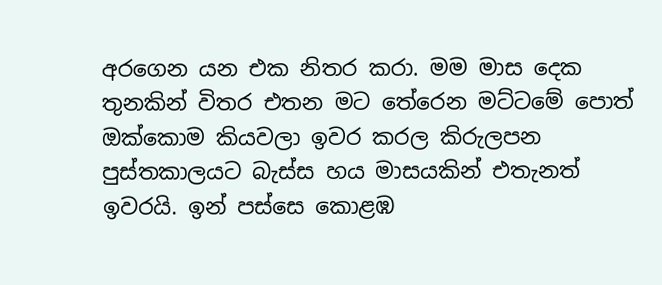අරගෙන යන එක නිතර කරා. මම මාස දෙක තුනකින් විතර එතන මට තේරෙන මට්ටමේ පොත් ඔක්කොම කියවලා ඉවර කරල කිරුලපන පුස්තකාලයට බැස්ස හය මාසයකින් එතැනත් ඉවරයි. ඉන් පස්සෙ කොළඹ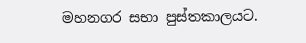මහනගර සභා පුස්තකාලයට.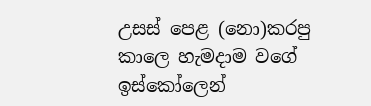උසස් පෙළ (නො)කරපු කාලෙ හැමදාම වගේ ඉස්කෝලෙන්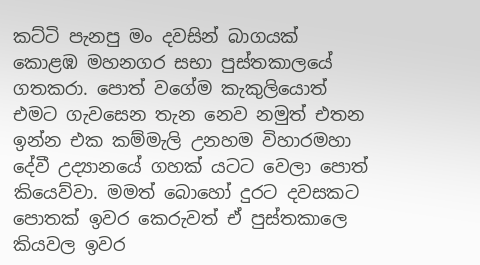කට්ටි පැනපු මං දවසින් බාගයක් කොළඹ මහනගර සභා පුස්තකාලයේ ගතකරා. පොත් වගේම කැකුලියොත් එමට ගැවසෙන තැන නෙව නමුත් එතන ඉන්න එක කම්මැලි උනහම විහාරමහා දේවී උද්‍යානයේ ගහක් යටට වෙලා පොත් කියෙව්වා. මමත් බොහෝ දුරට දවසකට පොතක් ඉවර කෙරුවත් ඒ පුස්තකාලෙ කියවල ඉවර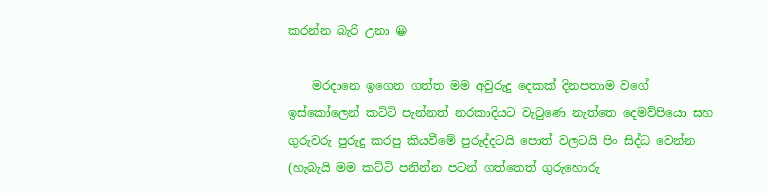කරන්න බැරි උනා 😀

    මරදානෙ ඉගෙන ගත්ත මම අවුරුදු දෙකක් දිනපතාම වගේ ඉස්කෝලෙන් කට්ටි පැන්නත් නරකාදියට වැටුණෙ නැත්තෙ දෙමව්පියො සහ ගුරුවරු පුරුදු කරපු කියවීමේ පුරුද්දටයි පොත් වලටයි පිං සිද්ධ වෙන්න (හැබැයි මම කට්ටි පනින්න පටන් ගත්තෙත් ගුරුහොරු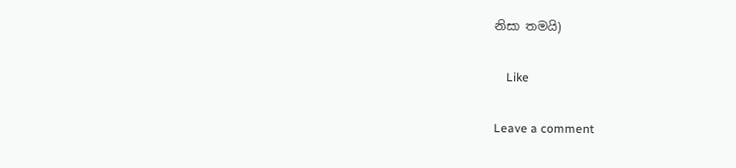නිසා තමයි)

    Like

Leave a comment